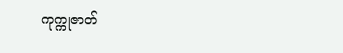ကုက္ကုဇာတ်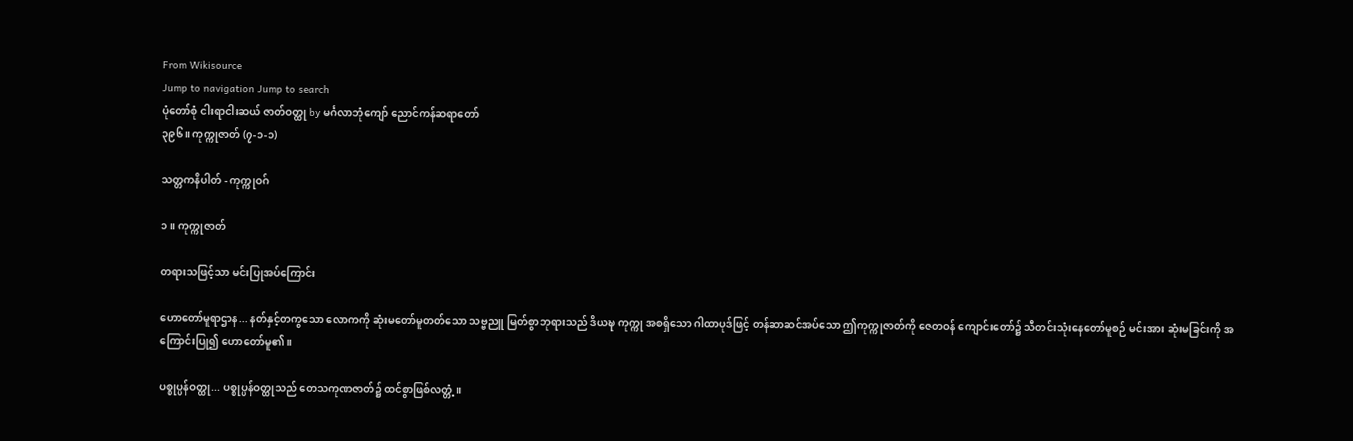From Wikisource
Jump to navigation Jump to search
ပုံတော်စုံ ငါးရာငါးဆယ် ဇာတ်ဝတ္ထု by မင်္ဂလာဘုံကျော် ညောင်ကန်ဆရာတော်
၃၉၆။ ကုက္ကုဇာတ် (၇-၁-၁)

သတ္တကနိပါတ် - ကုက္ကုဝဂ်

၁။ ကုက္ကုဇာတ်

တရားသဖြင့်သာ မင်းပြုအပ်ကြောင်း

ဟောတော်မူရာဌာန... နတ်နှင့်တကွသော လောကကို ဆုံးမတော်မူတတ်သော သဗ္ဗညူ မြတ်စွာဘုရားသည် ဒိယဍ္ဎ ကုက္ကု အစရှိသော ဂါထာပုဒ်ဖြင့် တန်ဆာဆင်အပ်သော ဤကုက္ကုဇာတ်ကို ဇေတဝန် ကျောင်းတော်၌ သီတင်းသုံးနေတော်မူစဉ် မင်းအား ဆုံးမခြင်းကို အကြောင်းပြု၍ ဟောတော်မူ၏။

ပစ္စုပ္ပန်ဝတ္ထု... ပစ္စုပ္ပန်ဝတ္ထုသည် တေသကုဏဇာတ်၌ ထင်စွာဖြစ်လတ္တံ့။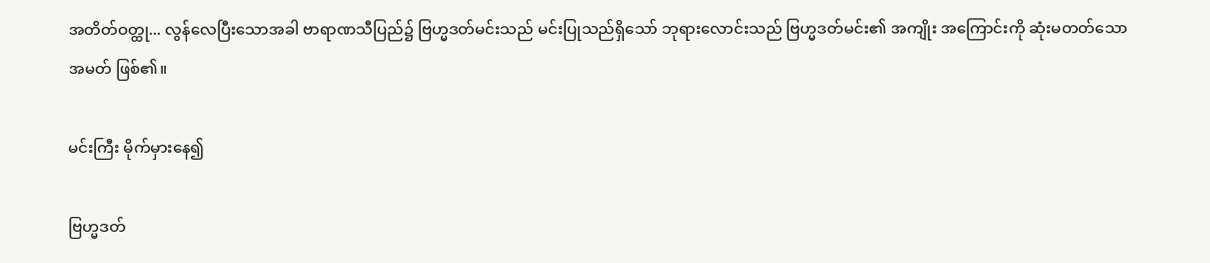အတိတ်ဝတ္ထု... လွန်လေပြီးသောအခါ ဗာရာဏသီပြည်၌ ဗြဟ္မဒတ်မင်းသည် မင်းပြုသည်ရှိသော် ဘုရားလောင်းသည် ဗြဟ္မဒတ်မင်း၏ အကျိုး အကြောင်းကို ဆုံးမတတ်သော အမတ် ဖြစ်၏။

မင်းကြီး မိုက်မှားနေ၍

ဗြဟ္မဒတ်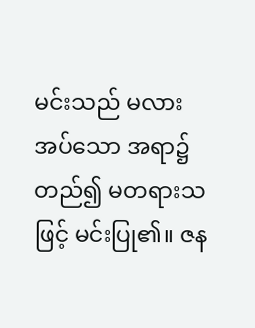မင်းသည် မလားအပ်သော အရာ၌ တည်၍ မတရားသဖြင့် မင်းပြု၏။ ဇန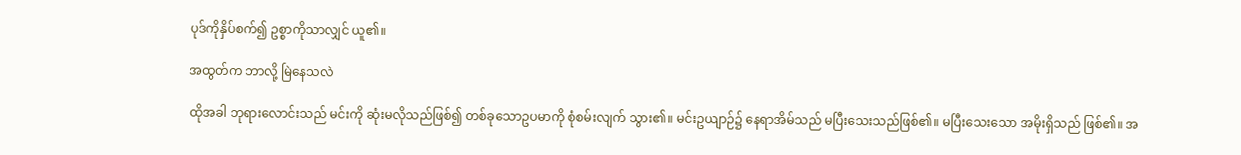ပုဒ်ကိုနှိပ်စက်၍ ဥစ္စာကိုသာလျှင် ယူ၏။

အထွတ်က ဘာလို့ မြဲနေသလဲ

ထိုအခါ ဘုရားလောင်းသည် မင်းကို ဆုံးမလိုသည်ဖြစ်၍ တစ်ခုသောဥပမာကို စုံစမ်းလျက် သွား၏။ မင်းဥယျာဉ်၌ နေရာအိမ်သည် မပြီးသေးသည်ဖြစ်၏။ မပြီးသေးသော အမိုးရှိသည် ဖြစ်၏။ အ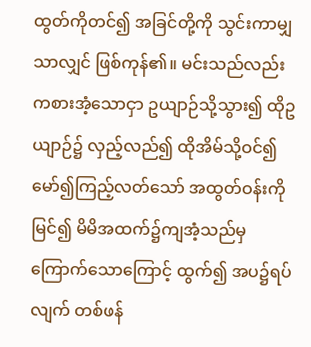ထွတ်ကိုတင်၍ အခြင်တို့ကို သွင်းကာမျှသာလျှင် ဖြစ်ကုန်၏။ မင်းသည်လည်း ကစားအံ့သောငှာ ဥယျာဉ်သို့သွား၍ ထိုဥယျာဉ်၌ လှည့်လည်၍ ထိုအိမ်သို့ဝင်၍ မော်၍ကြည့်လတ်သော် အထွတ်ဝန်းကိုမြင်၍ မိမိအထက်၌ကျအံ့သည်မှ ကြောက်သောကြောင့် ထွက်၍ အပ၌ရပ်လျက် တစ်ဖန်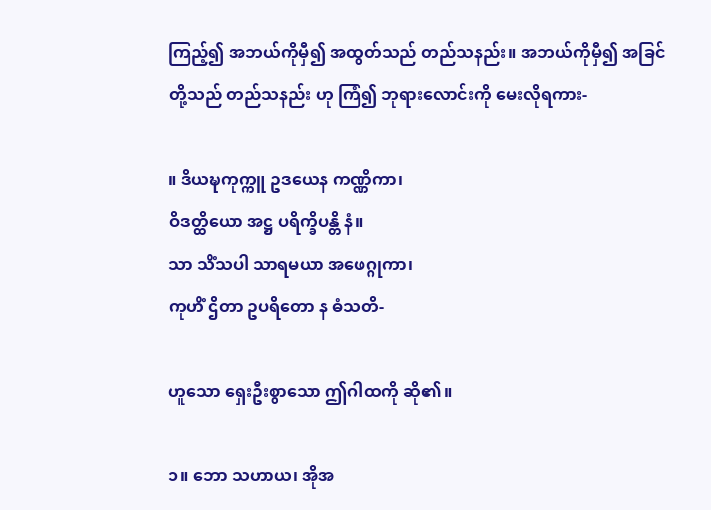ကြည့်၍ အဘယ်ကိုမှီ၍ အထွတ်သည် တည်သနည်း။ အဘယ်ကိုမှီ၍ အခြင်တို့သည် တည်သနည်း ဟု ကြံ၍ ဘုရားလောင်းကို မေးလိုရကား-

။ ဒိယဍ္ဎကုက္ကူ ဥဒယေန ကဏ္ဏိကာ၊
ဝိဒတ္ထိယော အဋ္ဌ ပရိက္ခိပန္တိ နံ။
သာ သိံသပါ သာရမယာ အဖေဂ္ဂုကာ၊
ကုဟိံ ဌိတာ ဥပရိတော န ဓံသတိ-

ဟူသော ရှေးဦးစွာသော ဤဂါထကို ဆို၏။

၁။ ဘော သဟာယ၊ အိုအ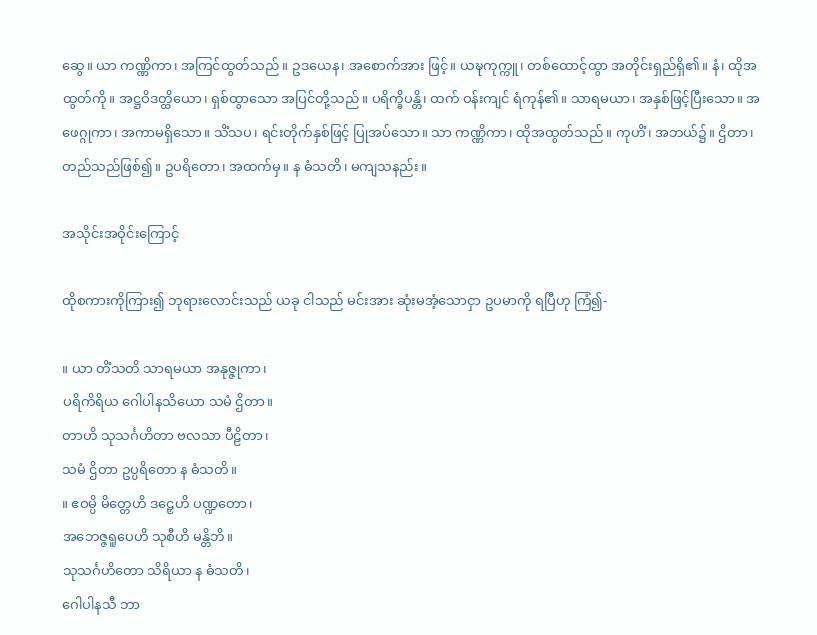ဆွေ။ ယာ ကဏ္ဏိကာ၊ အကြင်ထွတ်သည်။ ဥဒယေန၊ အစောက်အား ဖြင့်။ ယဍ္ဎကုက္ကူ၊ တစ်ထောင့်ထွာ အတိုင်းရှည်ရှိ၏။ နံ၊ ထိုအထွတ်ကို။ အဋ္ဌဝိဒတ္ထိယော၊ ရှစ်ထွာသော အပြင်တို့သည်။ ပရိက္ခိပန္တိ၊ ထက် ဝန်းကျင် ရံကုန်၏။ သာရမယာ၊ အနှစ်ဖြင့်ပြီးသော။ အဖေဂ္ဂုကာ၊ အကာမရှိသော။ သိံသပ၊ ရင်းတိုက်နှစ်ဖြင့် ပြုအပ်သော။ သာ ကဏ္ဏိကာ၊ ထိုအထွတ်သည်။ ကုဟိံ၊ အဘယ်၌။ ဌိတာ၊ တည်သည်ဖြစ်၍။ ဥပရိတော၊ အထက်မှ။ န ဓံသတိ၊ မကျသနည်း။

အသိုင်းအဝိုင်းကြောင့်

ထိုစကားကိုကြား၍ ဘုရားလောင်းသည် ယခု ငါသည် မင်းအား ဆုံးမအံ့သောငှာ ဥပမာကို ရပြီဟု ကြံ၍-

။ ယာ တိံသတိ သာရမယာ အနုဇ္ဇုကာ၊
ပရိကိရိယ ဂေါပါနသိယော သမံ ဌိတာ။
တာဟိ သုသင်္ဂဟိတာ ဗလသာ ပီဠိတာ၊
သမံ ဌိတာ ဥပ္ပရိတော န ဓံသတိ။
။ ဧဝမ္ပိ မိတ္တေဟိ ဒဠှေဟိ ပဏ္ဍတော၊
အဘေဇ္ဇရူပေဟိ သုစီဟိ မန္တိဘိ။
သုသင်္ဂဟိတော သိရိယာ န ဓံသတိ၊
ဂေါပါနသီ ဘာ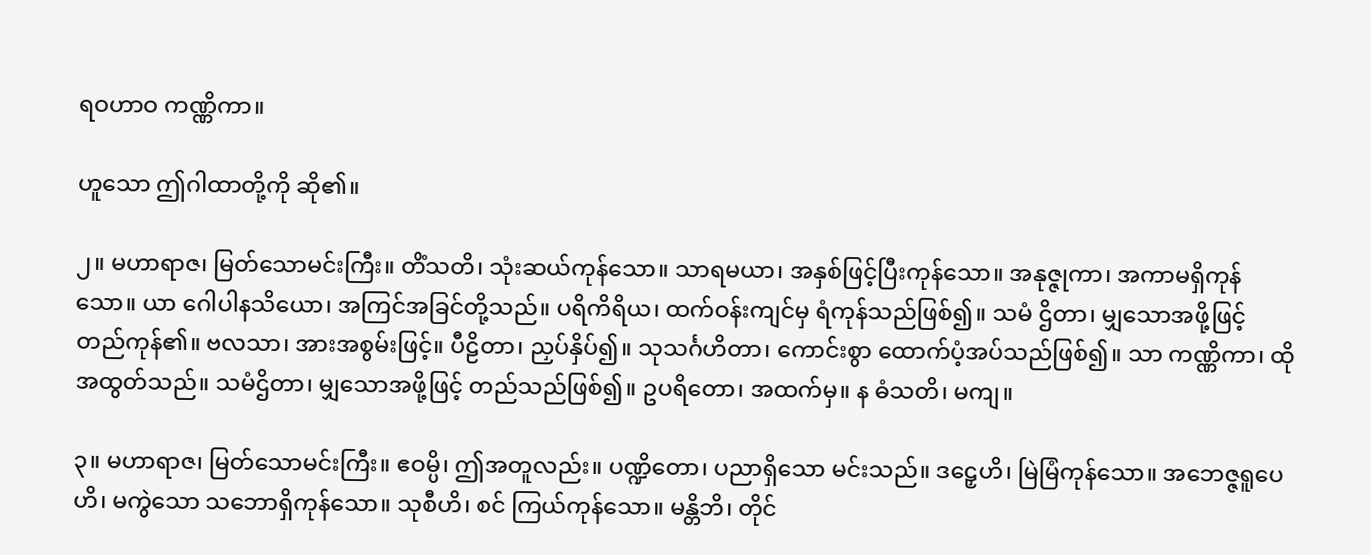ရဝဟာဝ ကဏ္ဏိကာ။

ဟူသော ဤဂါထာတို့ကို ဆို၏။

၂။ မဟာရာဇ၊ မြတ်သောမင်းကြီး။ တိံသတိ၊ သုံးဆယ်ကုန်သော။ သာရမယာ၊ အနှစ်ဖြင့်ပြီးကုန်သော။ အနုဇ္ဇုကာ၊ အကာမရှိကုန်သော။ ယာ ဂေါပါနသိယော၊ အကြင်အခြင်တို့သည်။ ပရိကိရိယ၊ ထက်ဝန်းကျင်မှ ရံကုန်သည်ဖြစ်၍။ သမံ ဌိတာ၊ မျှသောအဖို့ဖြင့် တည်ကုန်၏။ ဗလသာ၊ အားအစွမ်းဖြင့်။ ပီဠိတာ၊ ညှပ်နှိပ်၍။ သုသင်္ဂဟိတာ၊ ကောင်းစွာ ထောက်ပံ့အပ်သည်ဖြစ်၍။ သာ ကဏ္ဏိကာ၊ ထိုအထွတ်သည်။ သမံဌိတာ၊ မျှသောအဖို့ဖြင့် တည်သည်ဖြစ်၍။ ဥပရိတော၊ အထက်မှ။ န ဓံသတိ၊ မကျ။

၃။ မဟာရာဇ၊ မြတ်သောမင်းကြီး။ ဧဝမ္ပိ၊ ဤအတူလည်း။ ပဏ္ဍိတော၊ ပညာရှိသော မင်းသည်။ ဒဠှေဟိ၊ မြဲမြံကုန်သော။ အဘေဇ္ဇရူပေဟိ၊ မကွဲသော သဘောရှိကုန်သော။ သုစီဟိ၊ စင် ကြယ်ကုန်သော။ မန္တိဘိ၊ တိုင်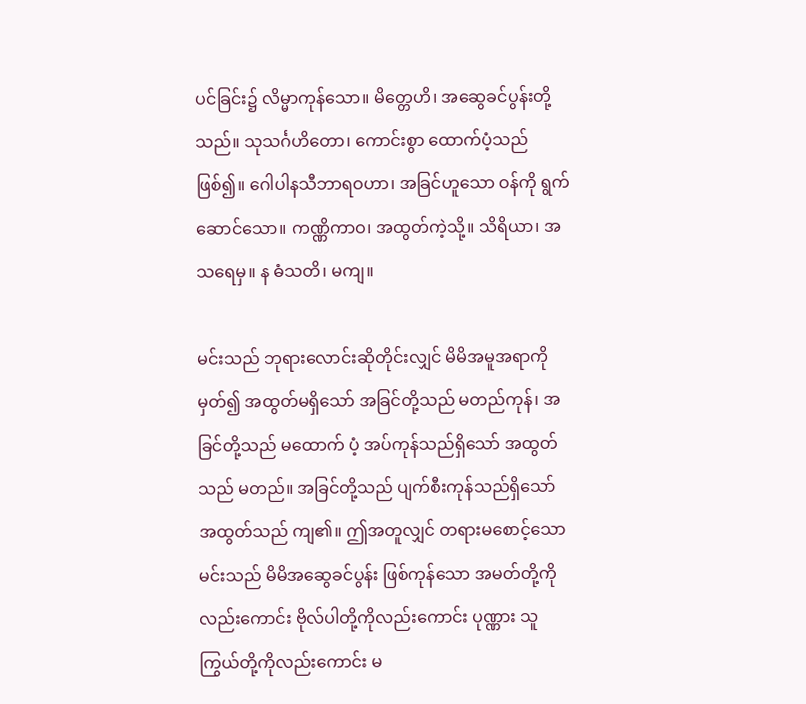ပင်ခြင်း၌ လိမ္မာကုန်သော။ မိတ္တေဟိ၊ အဆွေခင်ပွန်းတို့သည်။ သုသင်္ဂဟိတော၊ ကောင်းစွာ ထောက်ပံ့သည်ဖြစ်၍။ ဂေါပါနသီဘာရဝဟာ၊ အခြင်ဟူသော ဝန်ကို ရွက်ဆောင်သော။ ကဏ္ဏိကာဝ၊ အထွတ်ကဲ့သို့။ သိရိယာ၊ အသရေမှ။ န ဓံသတိ၊ မကျ။

မင်းသည် ဘုရားလောင်းဆိုတိုင်းလျှင် မိမိအမူအရာကို မှတ်၍ အထွတ်မရှိသော် အခြင်တို့သည် မတည်ကုန်၊ အခြင်တို့သည် မထောက် ပံ့ အပ်ကုန်သည်ရှိသော် အထွတ်သည် မတည်။ အခြင်တို့သည် ပျက်စီးကုန်သည်ရှိသော် အထွတ်သည် ကျ၏။ ဤအတူလျှင် တရားမစောင့်သော မင်းသည် မိမိအဆွေခင်ပွန်း ဖြစ်ကုန်သော အမတ်တို့ကိုလည်းကောင်း ဗိုလ်ပါတို့ကိုလည်းကောင်း ပုဏ္ဏား သူကြွယ်တို့ကိုလည်းကောင်း မ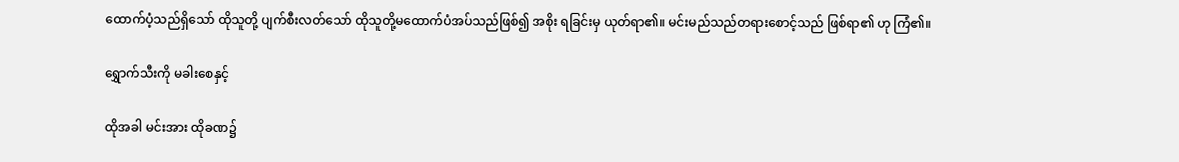ထောက်ပံ့သည်ရှိသော် ထိုသူတို့ ပျက်စီးလတ်သော် ထိုသူတို့မထောက်ပံအပ်သည်ဖြစ်၍ အစိုး ရခြင်းမှ ယုတ်ရာ၏။ မင်းမည်သည်တရားစောင့်သည် ဖြစ်ရာ၏ ဟု ကြံ၏။

ရွှောက်သီးကို မခါးစေနှင့်

ထိုအခါ မင်းအား ထိုခဏ၌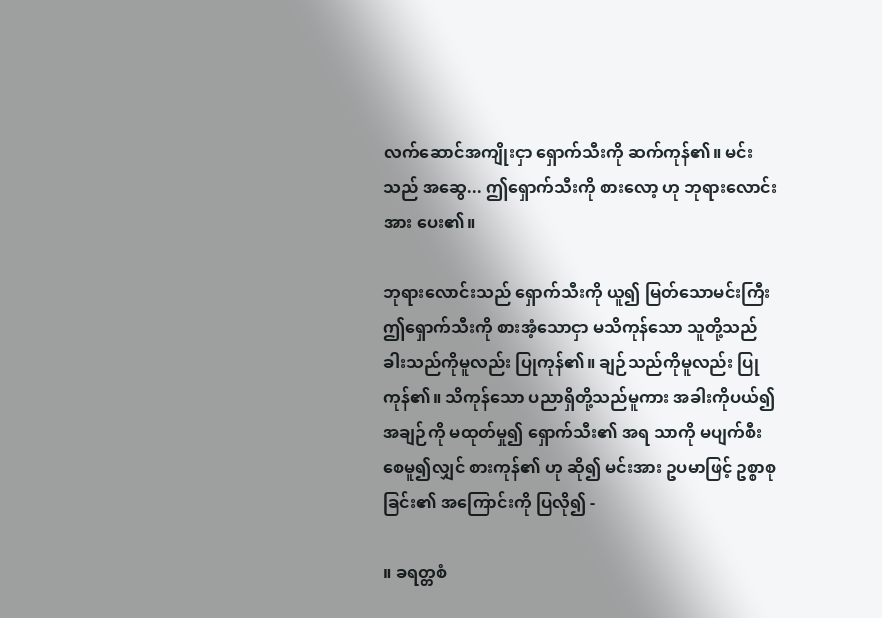လက်ဆောင်အကျိုးငှာ ရှောက်သီးကို ဆက်ကုန်၏။ မင်းသည် အဆွေ... ဤရှောက်သီးကို စားလော့ ဟု ဘုရားလောင်းအား ပေး၏။

ဘုရားလောင်းသည် ရှောက်သီးကို ယူ၍ မြတ်သောမင်းကြီး ဤရှောက်သီးကို စားအံ့သောငှာ မသိကုန်သော သူတို့သည် ခါးသည်ကိုမူလည်း ပြုကုန်၏။ ချဉ်သည်ကိုမူလည်း ပြုကုန်၏။ သိကုန်သော ပညာရှိတို့သည်မူကား အခါးကိုပယ်၍ အချဉ်ကို မထုတ်မှု၍ ရှောက်သီး၏ အရ သာကို မပျက်စီးစေမူ၍လျှင် စားကုန်၏ ဟု ဆို၍ မင်းအား ဥပမာဖြင့် ဥစ္စာစုခြင်း၏ အကြောင်းကို ပြလို၍ -

။ ခရတ္တစံ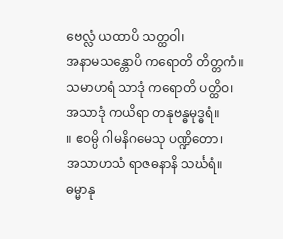ဗေလ္လံ ယထာပိ သတ္ထဝါ၊
အနာမသန္တောပိ ကရောတိ တိတ္တကံ။
သမာဟရံ သာဒုံ ကရောတိ ပတ္ထိဝ၊
အသာဒုံ ကယိရာ တနုဗန္ဓမုဒ္ဓရံ။
။ ဧဝမ္ပိ ဂါမနိဂမေသု ပဏ္ဍိတော၊
အသာဟသံ ရာဇဓနာနိ သင်္ဃရံ။
ဓမ္မာနု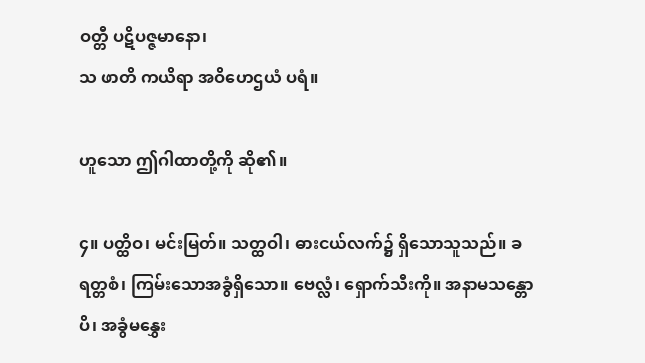ဝတ္တီ ပဋိပဇ္ဇမာနော၊
သ ဖာတိ ကယိရာ အဝိဟေဌယံ ပရံ။

ဟူသော ဤဂါထာတို့ကို ဆို၏။

၄။ ပတ္ထိဝ၊ မင်းမြတ်။ သတ္ထဝါ၊ ဓားငယ်လက်၌ ရှိသောသူသည်။ ခရတ္တစံ၊ ကြမ်းသောအခွံရှိသော။ ဗေလ္လံ၊ ရှောက်သီးကို။ အနာမသန္တောပိ၊ အခွံမနွှေး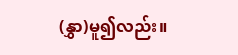(နွှာ)မူ၍လည်း။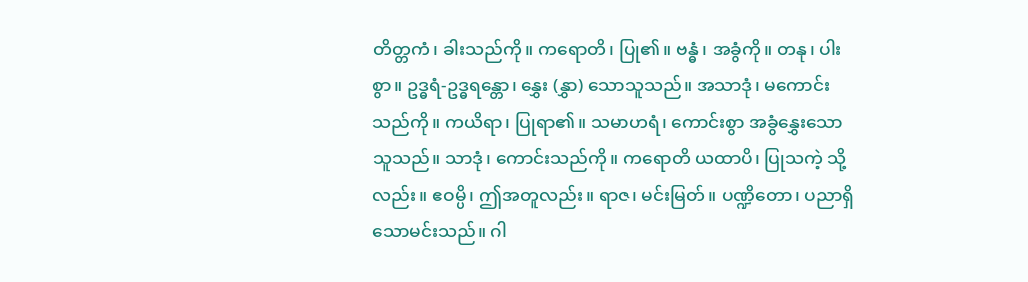တိတ္တကံ၊ ခါးသည်ကို။ ကရောတိ၊ ပြု၏။ ဗန္ဓံ၊ အခွံကို။ တနု၊ ပါးစွာ။ ဥဒ္ဓရံ-ဥဒ္ဓရန္တော၊ နွှေး (နွှာ) သောသူသည်။ အသာဒုံ၊ မကောင်းသည်ကို။ ကယိရာ၊ ပြုရာ၏။ သမာဟရံ၊ ကောင်းစွာ အခွံနွှေးသောသူသည်။ သာဒုံ၊ ကောင်းသည်ကို။ ကရောတိ ယထာပိ၊ ပြုသကဲ့ သို့လည်း။ ဧဝမ္ပိ၊ ဤအတူလည်း။ ရာဇ၊ မင်းမြတ်။ ပဏ္ဍိတော၊ ပညာရှိသောမင်းသည်။ ဂါ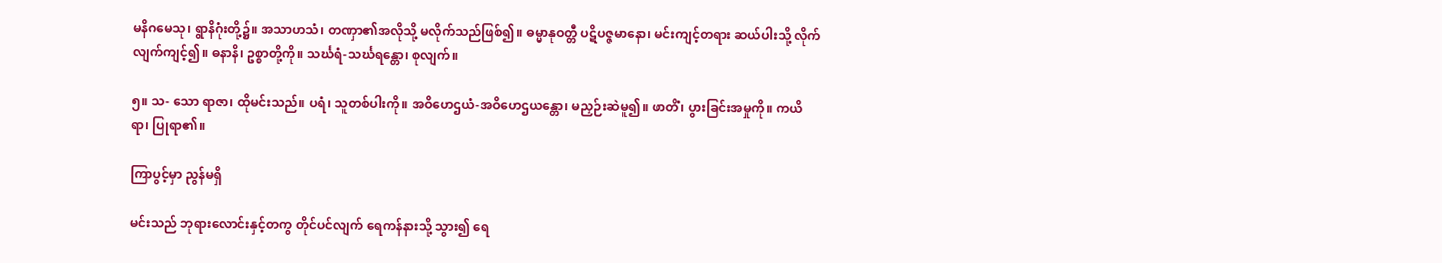မနိဂမေသု၊ ရွာနိဂုံးတို့၌။ အသာဟသံ၊ တဏှာ၏အလိုသို့ မလိုက်သည်ဖြစ်၍။ ဓမ္မာနုဝတ္တီ ပဋိပဇ္ဇမာနော၊ မင်းကျင့်တရား ဆယ်ပါးသို့ လိုက်လျက်ကျင့်၍။ ဓနာနိ၊ ဥစ္စာတို့ကို။ သင်္ဃရံ-သင်္ဃရန္တော၊ စုလျက်။

၅။ သ- သော ရာဇာ၊ ထိုမင်းသည်။ ပရံ၊ သူတစ်ပါးကို။ အဝိဟေဌယံ-အဝိဟေဌယန္တော၊ မညှဉ်းဆဲမူ၍။ ဖာတိံ၊ ပွားခြင်းအမှုကို။ ကယိရာ၊ ပြုရာ၏။

ကြာပွင့်မှာ ညွန်မရှိ

မင်းသည် ဘုရားလောင်းနှင့်တကွ တိုင်ပင်လျက် ရေကန်နားသို့ သွား၍ ရေ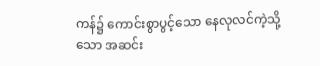ကန်၌ ကောင်းစွာပွင့်သော နေလုလင်ကဲ့သို့သော အဆင်း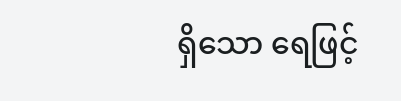ရှိသော ရေဖြင့်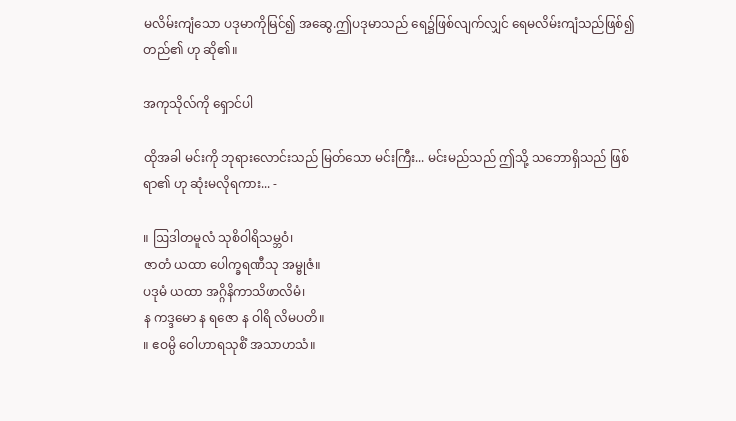မလိမ်းကျံသော ပဒုမာကိုမြင်၍ အဆွေ.ဤပဒုမာသည် ရေ၌ဖြစ်လျက်လျှင် ရေမလိမ်းကျံသည်ဖြစ်၍ တည်၏ ဟု ဆို၏။

အကုသိုလ်ကို ရှောင်ပါ

ထိုအခါ မင်းကို ဘုရားလောင်းသည် မြတ်သော မင်းကြီး... မင်းမည်သည် ဤသို့ သဘောရှိသည် ဖြစ်ရာ၏ ဟု ဆုံးမလိုရကား... -

။ ဩဒါတမူလံ သုစိဝါရိသမ္ဘဝံ၊
ဇာတံ ယထာ ပေါက္ခရဏီသု အမ္ဗုဇံ။
ပဒုမံ ယထာ အဂ္ဂိနိကာသိဖာလိမံ၊
န ကဒ္ဒမော န ရဇော န ဝါရိ လိမပတိ။
။ ဧဝမ္ပိ ဝေါဟာရသုစိံ အသာဟသံ။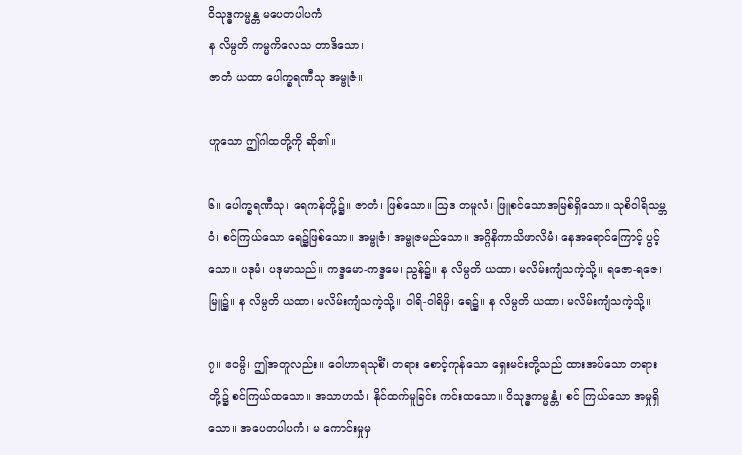ဝိသုဒ္ဓကမ္မန္တ မပေတပါပကံ
န လိမ္ပတိ ကမ္မကိလေသ တာဒိသော၊
ဇာတံ ယထာ ပေါက္ခရဏီသု အမ္ဗုဇံ။

ဟူသော ဤဂါထတို့ကို ဆို၏။

၆။ ပေါက္ခရဏီသု၊ ရေကန်တို့၌။ ဇာတံ၊ ဖြစ်သော။ ဩဒ တမူလံ၊ ဖြူစင်သောအမြစ်ရှိသော။ သုစိဝါရိသမ္ဘဝံ၊ စင်ကြယ်သော ရေ၌ဖြစ်သော။ အမ္ဗုဇံ၊ အမ္ဗုဇမည်သော။ အဂ္ဂိနိကာသိဖာလိမံ၊ နေအရောင်ကြောင့် ပွင့်သော။ ပဒုမံ၊ ပဒုမာသည်။ ကဒ္ဒမော-ကဒ္ဒမေ၊ ညွန်၌။ န လိမ္ပတိ ယထာ၊ မလိမ်းကျံသကဲ့သို့။ ရဇော-ရဇေ၊ မြူ၌။ န လိမ္ပတိ ယထာ၊ မလိမ်းကျံသကဲ့သို့။ ဝါရိ-ဝါရိမှိ၊ ရေ၌။ န လိမ္ပတိ ယထာ၊ မလိမ်းကျံသကဲ့သို့။

၇။ ဧဝမ္ပိ၊ ဤအတူလည်း။ ဝေါဟာရသုစိံ၊ တရား စောင့်ကုန်သော ရှေးမင်းတို့သည် ထားအပ်သော တရားတို့၌ စင်ကြယ်ထသော။ အသာဟသံ၊ နိုင်ထက်မူခြင်း ကင်းထသော။ ဝိသုဒ္ဓကမ္မန္တံ၊ စင် ကြယ်သော အမှုရှိသော။ အပေတပါပကံ၊ မ ကောင်းမှုမှ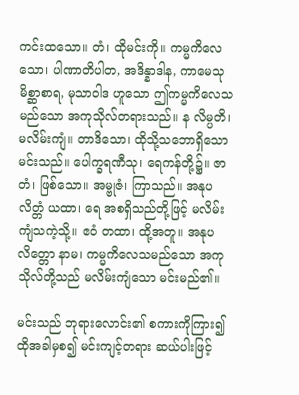ကင်းထသော။ တံ၊ ထိုမင်းကို။ ကမ္မကိလေသော၊ ပါဏာတိပါတ, အဒိန္နာဒါန, ကာမေသုမိစ္ဆာစာရ, မုသာဝါဒ ဟူသော ဤကမ္မကိလေသမည်သော အကုသိုလ်တရားသည်။ န လိမ္ပတိ၊ မလိမ်းကျံ။ တာဒိသော၊ ထိုသို့သဘောရှိသော မင်းသည်။ ပေါက္ခရဏီသု၊ ရေကန်တို့၌။ ဇာတံ၊ ဖြစ်သော။ အမ္ဗုဇံ၊ ကြာသည်။ အနုပလိတ္တံ ယထာ၊ ရေ အစရှိသည်တို့ဖြင့် မလိမ်းကျံသကဲ့သို့။ ဧဝံ တထာ၊ ထို့အတူ။ အနုပလိတ္တော နာမ၊ ကမ္မကိလေသမည်သော အကုသိုလ်တို့သည် မလိမ်းကျံသော မင်းမည်၏။

မင်းသည် ဘုရားလောင်း၏ စကားကိုကြား၍ ထိုအခါမှစ၍ မင်းကျင့်တရား ဆယ်ပါးဖြင့်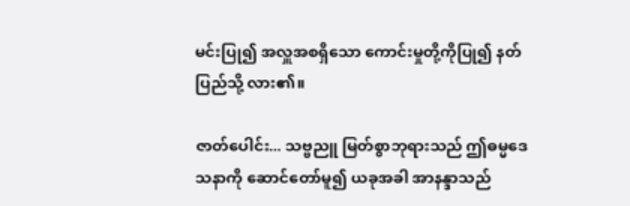မင်းပြု၍ အလှူအစရှိသော ကောင်းမှုတို့ကိုပြု၍ နတ်ပြည်သို့ လား၏။

ဇာတ်ပေါင်း... သဗ္ဗညူ မြတ်စွာဘုရားသည် ဤဓမ္မဒေသနာကို ဆောင်တော်မူ၍ ယခုအခါ အာနန္ဒာသည်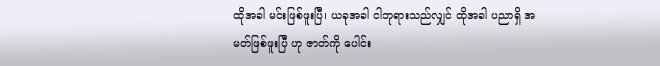ထိုအခါ မင်းဖြစ်ဖူးပြီ၊ ယခုအခါ ငါဘုရားသည်လျှင် ထိုအခါ ပညာရှိ အမတ်ဖြစ်ဖူးပြီ ဟု ဇာတ်ကို ပေါင်း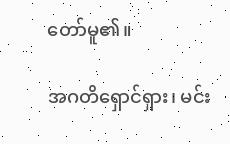တော်မူ၏။

အဂတိရှောင်ရှား၊ မင်း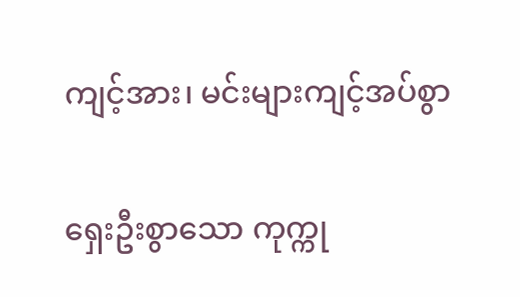ကျင့်အား၊ မင်းများကျင့်အပ်စွာ

ရှေးဦးစွာသော ကုက္ကု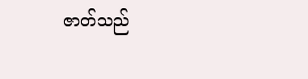ဇာတ်သည်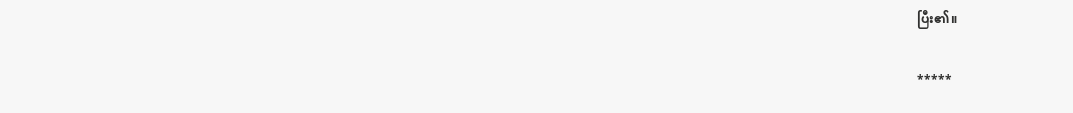ပြီး၏။

*****